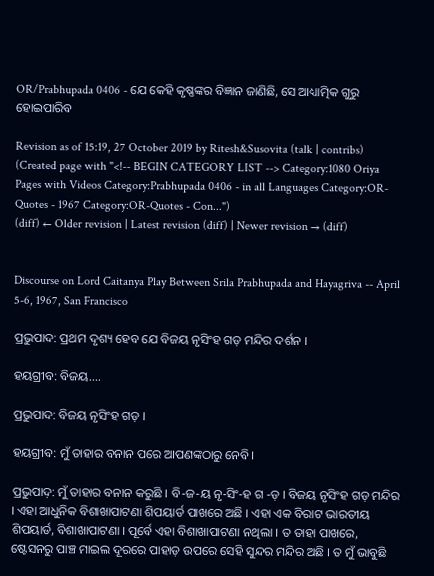OR/Prabhupada 0406 - ଯେ କେହି କୃଷ୍ଣଙ୍କର ବିଜ୍ଞାନ ଜାଣିଛି, ସେ ଆଧ୍ୟାତ୍ମିକ ଗୁରୁ ହୋଇପାରିବ

Revision as of 15:19, 27 October 2019 by Ritesh&Susovita (talk | contribs) (Created page with "<!-- BEGIN CATEGORY LIST --> Category:1080 Oriya Pages with Videos Category:Prabhupada 0406 - in all Languages Category:OR-Quotes - 1967 Category:OR-Quotes - Con...")
(diff) ← Older revision | Latest revision (diff) | Newer revision → (diff)


Discourse on Lord Caitanya Play Between Srila Prabhupada and Hayagriva -- April 5-6, 1967, San Francisco

ପ୍ରଭୁପାଦ: ପ୍ରଥମ ଦୃଶ୍ୟ ହେବ ଯେ ବିଜୟ ନୃସିଂହ ଗଡ଼ ମନ୍ଦିର ଦର୍ଶନ ।

ହୟଗ୍ରୀବ: ବିଜୟ....

ପ୍ରଭୁପାଦ: ବିଜୟ ନୃସିଂହ ଗଡ଼ ।

ହୟଗ୍ରୀବ: ମୁଁ ତାହାର ବନାନ ପରେ ଆପଣଙ୍କଠାରୁ ନେବି।

ପ୍ରଭୁପାଦ଼: ମୁଁ ତାହାର ବନାନ କରୁଛି । ବି-ଜ-ୟ ନୃ-ସିଂ-ହ ଗ -ଡ଼ । ବିଜୟ ନୃସିଂହ ଗଡ଼ ମନ୍ଦିର । ଏହା ଆଧୁନିକ ବିଶାଖାପାଟଣା ଶିପୟାର୍ଡ ପାଖରେ ଅଛି । ଏହା ଏକ ବିରାଟ ଭାରତୀୟ ଶିପୟାର୍ଡ, ବିଶାଖାପାଟଣା । ପୂର୍ବେ ଏହା ବିଶାଖାପାଟଣା ନଥିଲା । ତ ତାହା ପାଖରେ, ଷ୍ଟେସନରୁ ପାଞ୍ଚ ମାଇଲ ଦୂରରେ ପାହାଡ଼ ଉପରେ ସେହି ସୁନ୍ଦର ମନ୍ଦିର ଅଛି । ତ ମୁଁ ଭାବୁଛି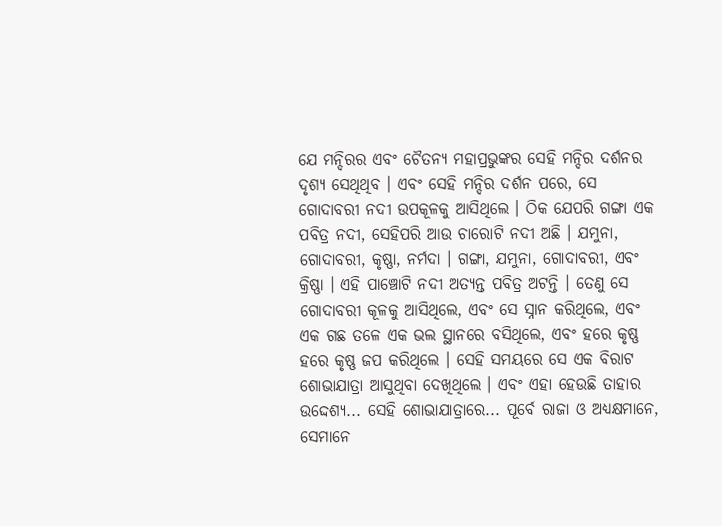ଯେ ମନ୍ଦିରର ଏବଂ ଚୈତନ୍ୟ ମହାପ୍ରଭୁଙ୍କର ସେହି ମନ୍ଦିର ଦର୍ଶନର ଦୃଶ୍ୟ ସେଥିଥିବ । ଏବଂ ସେହି ମନ୍ଦିର ଦର୍ଶନ ପରେ, ସେ ଗୋଦାବରୀ ନଦୀ ଉପକୂଳକୁ ଆସିଥିଲେ । ଠିକ ଯେପରି ଗଙ୍ଗା ଏକ ପବିତ୍ର ନଦୀ, ସେହିପରି ଆଉ ଚାରୋଟି ନଦୀ ଅଛି । ଯମୁନା, ଗୋଦାବରୀ, କୃଷ୍ଣା, ନର୍ମଦା । ଗଙ୍ଗା, ଯମୁନା, ଗୋଦାବରୀ, ଏବଂ କ୍ରିଷ୍ଣା । ଏହି ପାଞ୍ଚୋଟି ନଦୀ ଅତ୍ୟନ୍ତ ପବିତ୍ର ଅଟନ୍ତି । ତେଣୁ ସେ ଗୋଦାବରୀ କୂଳକୁ ଆସିଥିଲେ, ଏବଂ ସେ ସ୍ନାନ କରିଥିଲେ, ଏବଂ ଏକ ଗଛ ତଳେ ଏକ ଭଲ ସ୍ଥାନରେ ବସିଥିଲେ, ଏବଂ ହରେ କୃଷ୍ଣ ହରେ କୃଷ୍ଣ ଜପ କରିଥିଲେ । ସେହି ସମୟରେ ସେ ଏକ ବିରାଟ ଶୋଭାଯାତ୍ରା ଆସୁଥିବା ଦେଖିଥିଲେ । ଏବଂ ଏହା ହେଉଛି ତାହାର ଉଦ୍ଦେଶ୍ୟ... ସେହି ଶୋଭାଯାତ୍ରାରେ... ପୂର୍ବେ ରାଜା ଓ ଅଧ୍ୟକ୍ଷମାନେ, ସେମାନେ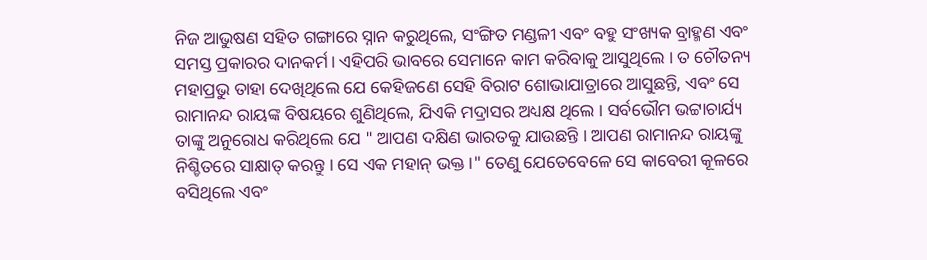ନିଜ ଆଭୁଷଣ ସହିତ ଗଙ୍ଗାରେ ସ୍ନାନ କରୁଥିଲେ, ସଂଙ୍ଗିତ ମଣ୍ଡଳୀ ଏବଂ ବହୁ ସଂଖ୍ୟକ ବ୍ରାହ୍ମଣ ଏବଂ ସମସ୍ତ ପ୍ରକାରର ଦାନକର୍ମ। ଏହିପରି ଭାବରେ ସେମାନେ କାମ କରିବାକୁ ଆସୁଥିଲେ । ତ ଚୌତନ୍ୟ ମହାପ୍ରଭୁ ତାହା ଦେଖିଥିଲେ ଯେ କେହିଜଣେ ସେହି ବିରାଟ ଶୋଭାଯାତ୍ରାରେ ଆସୁଛନ୍ତି, ଏବଂ ସେ ରାମାନନ୍ଦ ରାୟଙ୍କ ବିଷୟରେ ଶୁଣିଥିଲେ, ଯିଏକି ମଦ୍ରାସର ଅଧ୍ୟକ୍ଷ ଥିଲେ । ସର୍ବଭୌମ ଭଟ୍ଟାଚାର୍ଯ୍ୟ ତାଙ୍କୁ ଅନୁରୋଧ କରିଥିଲେ ଯେ " ଆପଣ ଦକ୍ଷିଣ ଭାରତକୁ ଯାଉଛନ୍ତି । ‍ଆପଣ ରାମାନନ୍ଦ ରାୟଙ୍କୁ ନିଶ୍ଚିତରେ ସାକ୍ଷାତ୍ କରନ୍ତୁ । ସେ ଏକ ମହାନ୍ ଭକ୍ତ ।" ତେଣୁ ଯେତେବେଳେ ସେ କାବେରୀ କୂଳରେ ବସିଥିଲେ ଏବଂ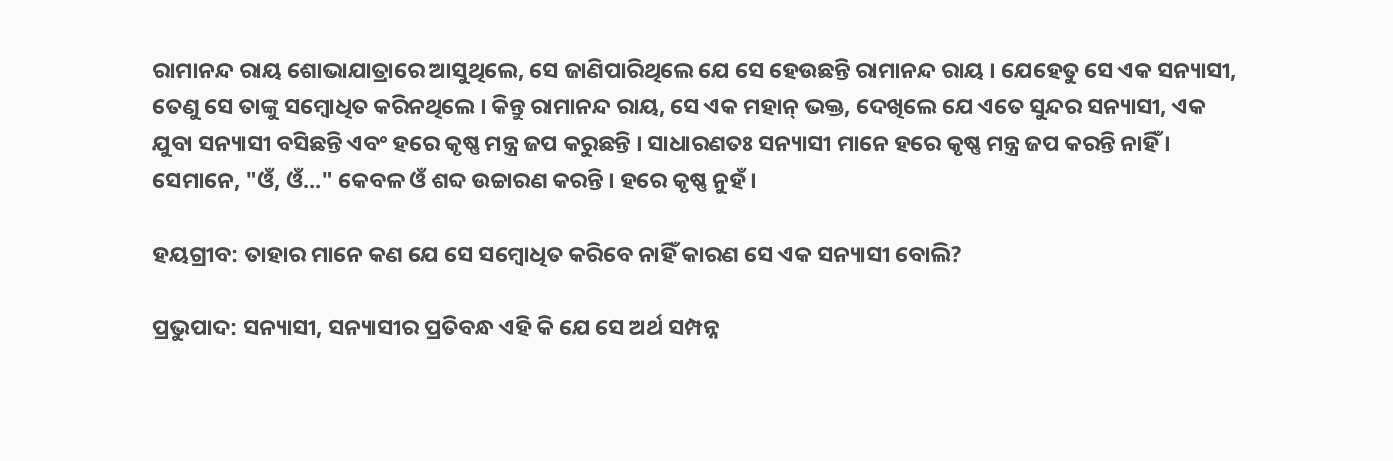ରାମାନନ୍ଦ ରାୟ ଶୋଭାଯାତ୍ରାରେ ଆସୁଥିଲେ, ସେ ଜାଣିପାରିଥିଲେ ଯେ ସେ ହେଉଛନ୍ତି ରାମାନନ୍ଦ ରାୟ । ଯେହେତୁ ସେ ଏକ ସନ୍ୟାସୀ, ତେଣୁ ସେ ତାଙ୍କୁ ସମ୍ବୋଧିତ କରିନଥିଲେ । କିନ୍ତୁ ରାମାନନ୍ଦ ରାୟ, ସେ ଏକ ମହାନ୍ ଭକ୍ତ, ଦେଖିଲେ ଯେ ଏତେ ସୁନ୍ଦର ସନ୍ୟାସୀ, ଏକ ଯୁବା ସନ୍ୟାସୀ ବସିଛନ୍ତି ଏବଂ ହରେ କୃଷ୍ଣ ମନ୍ତ୍ର ଜପ କରୁଛନ୍ତି । ସାଧାରଣତଃ ସନ୍ୟାସୀ ମାନେ ହରେ କୃଷ୍ଣ ମନ୍ତ୍ର ଜପ କରନ୍ତି ନାହିଁ । ସେମାନେ, "ଓଁ, ଓଁ..." କେବଳ ଓଁ ଶବ୍ଦ ଉଚ୍ଚାରଣ କରନ୍ତି । ହରେ କୃଷ୍ଣ ନୁହଁ ।

ହୟଗ୍ରୀବ: ତାହାର ମାନେ କଣ ଯେ ସେ ସମ୍ବୋଧିତ କରିବେ ନାହିଁ କାରଣ ସେ ଏକ ସନ୍ୟାସୀ ବୋଲି?

ପ୍ରଭୁପାଦ: ସନ୍ୟାସୀ, ସନ୍ୟାସୀର ପ୍ରତିବନ୍ଧ ଏହି କି ଯେ ସେ ଅର୍ଥ ସମ୍ପନ୍ନ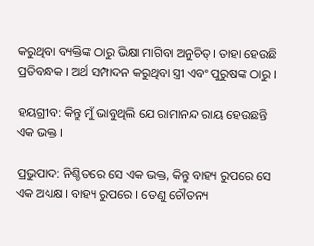କରୁଥିବା ବ୍ୟକ୍ତିଙ୍କ ଠାରୁ ଭିକ୍ଷା ମାଗିବା ଅନୁଚିତ୍। ତାହା ହେଉଛି ପ୍ରତିବନ୍ଧକ । ଅର୍ଥ ସମ୍ପାଦନ କରୁଥିବା ସ୍ତ୍ରୀ ଏବଂ ପୁରୁଷଙ୍କ ଠାରୁ ।

ହୟଗ୍ରୀବ: କିନ୍ତୁ ମୁଁ ଭାବୁଥିଲି ଯେ ରାମାନନ୍ଦ ରାୟ ହେଉଛନ୍ତି ଏକ ଭକ୍ତ ।

ପ୍ରଭୁପାଦ: ନିଶ୍ଚିତରେ ସେ ଏକ ଭକ୍ତ, କିନ୍ତୁ ବାହ୍ୟ ରୁପରେ ସେ ଏକ ଅଧ୍ୟକ୍ଷ । ବାହ୍ୟ ରୁପରେ । ତେଣୁ ଚୌତନ୍ୟ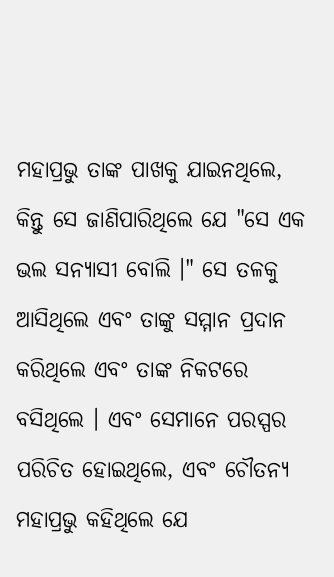ମହାପ୍ରଭୁ ତାଙ୍କ ପାଖକୁ ଯାଇନଥିଲେ, କିନ୍ତୁ ସେ ଜାଣିପାରିଥିଲେ ଯେ "ସେ ଏକ ଭଲ ସନ୍ୟାସୀ ବୋଲି ।" ସେ ତଳକୁ ଆସିଥିଲେ ଏବଂ ତାଙ୍କୁ ସମ୍ମାନ ପ୍ରଦାନ କରିଥିଲେ ଏବଂ ତାଙ୍କ ନିକଟରେ ବସିଥିଲେ । ଏବଂ ସେମାନେ ପରସ୍ପର ପରିଚିତ ହୋଇଥିଲେ, ଏବଂ ଚୌତନ୍ୟ ମହାପ୍ରଭୁ କହିଥିଲେ ଯେ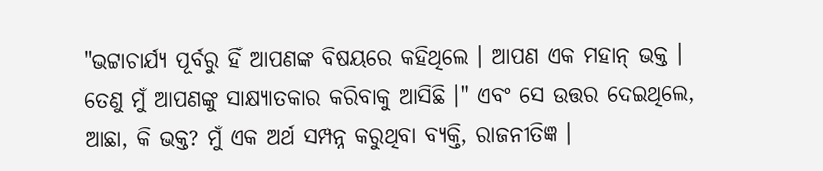"ଭଟ୍ଟାଚାର୍ଯ୍ୟ ପୂର୍ବରୁ ହିଁ ଆପଣଙ୍କ ବିଷୟରେ କହିଥିଲେ । ଆପଣ ଏକ ମହାନ୍ ଭକ୍ତ । ତେଣୁ ମୁଁ ଆପଣଙ୍କୁ ସାକ୍ଷ୍ୟାତକାର କରିବାକୁ ଆସିଛି ।" ଏବଂ ସେ ଉତ୍ତର ଦେଇଥିଲେ, ଆଛା, କି ଭକ୍ତ? ମୁଁ ଏକ ଅର୍ଥ ସମ୍ପନ୍ନ କରୁଥିବା ବ୍ୟକ୍ତି, ରାଜନୀତିଜ୍ଞ ।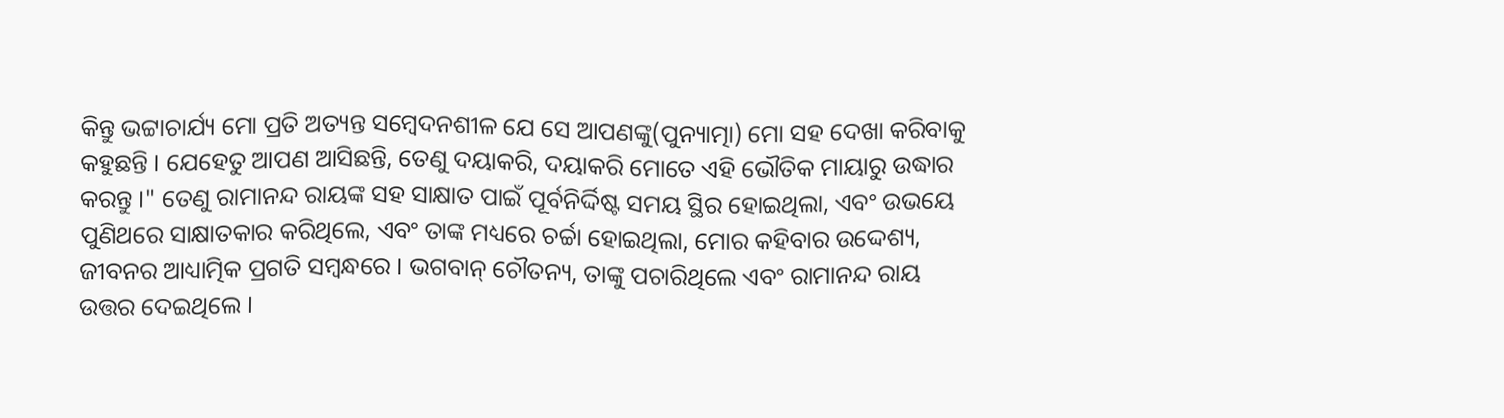କିନ୍ତୁ ଭଟ୍ଟାଚାର୍ଯ୍ୟ ମୋ ପ୍ରତି ଅତ୍ୟନ୍ତ ସମ୍ବେଦନଶୀଳ ଯେ ସେ ଆପଣଙ୍କୁ(ପୁନ୍ୟାତ୍ମା) ମୋ ସହ ଦେଖା କରିବାକୁ କହୁଛନ୍ତି । ଯେହେତୁ ଆପଣ ଆସିଛନ୍ତି, ତେଣୁ ଦୟାକରି, ଦୟାକରି ମୋତେ ଏହି ଭୌତିକ ମାୟାରୁ ଉଦ୍ଧାର କରନ୍ତୁ ।" ତେଣୁ ରାମାନନ୍ଦ ରାୟଙ୍କ ସହ ସାକ୍ଷାତ ପାଇଁ ପୂର୍ବନିର୍ଦ୍ଦିଷ୍ଟ ସମୟ ସ୍ଥିର ହୋଇଥିଲା, ଏବଂ ଉଭୟେ ପୁଣିଥରେ ସାକ୍ଷାତକାର କରିଥିଲେ, ଏବଂ ତାଙ୍କ ମଧ୍ୟରେ ଚର୍ଚ୍ଚା ହୋଇଥିଲା, ମୋର କହିବାର ଉଦ୍ଦେଶ୍ୟ, ଜୀବନର ଆଧ୍ୟାତ୍ମିକ ପ୍ରଗତି ସମ୍ବନ୍ଧରେ । ଭଗବାନ୍ ଚୌତନ୍ୟ, ତାଙ୍କୁ ପଚାରିଥିଲେ ଏବଂ ରାମାନନ୍ଦ ରାୟ ଉତ୍ତର ଦେଇଥିଲେ ।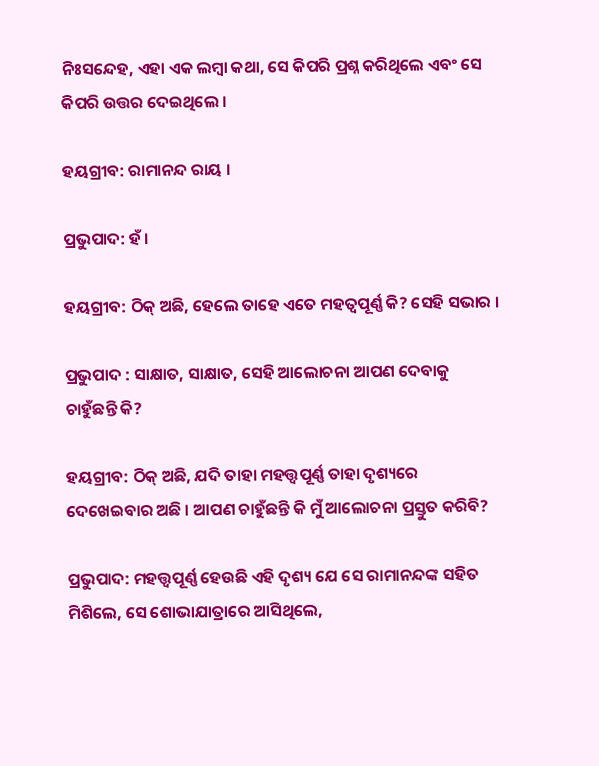ନିଃସନ୍ଦେହ, ଏହା ଏକ ଲମ୍ବା କଥା, ସେ କିପରି ପ୍ରଶ୍ନ କରିଥିଲେ ଏବଂ ସେ କିପରି ଉତ୍ତର ଦେଇଥିଲେ ।

ହୟଗ୍ରୀବ: ରାମାନନ୍ଦ ରାୟ ।

ପ୍ରଭୁପାଦ: ହଁ ।

ହୟଗ୍ରୀବ: ଠିକ୍ ଅଛି, ହେଲେ ତାହେ ଏତେ ମହତ୍ଵପୂର୍ଣ୍ଣ କି? ସେହି ସଭାର ।

ପ୍ରଭୁପାଦ : ସାକ୍ଷାତ, ସାକ୍ଷାତ, ସେହି ଆଲୋଚନା ଆପଣ ଦେବାକୁ ଚାହୁଁଛନ୍ତି କି?

ହୟଗ୍ରୀବ: ଠିକ୍ ଅଛି, ଯଦି ତାହା ମହତ୍ତ୍ଵପୂର୍ଣ୍ଣ ତାହା ଦୃଶ୍ୟରେ ଦେଖେଇବାର ଅଛି । ଆପଣ ଚାହୁଁଛନ୍ତି କି ମୁଁ ଆଲୋଚନା ପ୍ରସ୍ତୁତ କରିବି?

ପ୍ରଭୁପାଦ: ମହତ୍ତ୍ଵପୂର୍ଣ୍ଣ ହେଉଛି ଏହି ଦୃଶ୍ୟ ଯେ ସେ ରାମାନନ୍ଦଙ୍କ ସହିତ ମିଶିଲେ, ସେ ଶୋଭାଯାତ୍ରାରେ ଆସିଥିଲେ,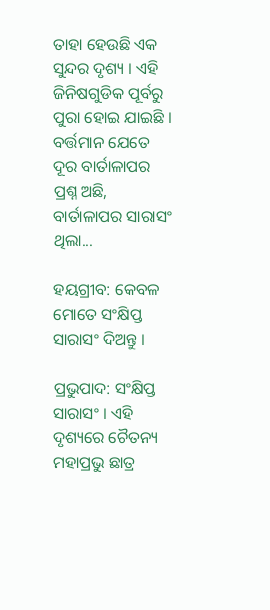ତାହା ହେଉଛି ଏକ ସୁନ୍ଦର ଦୃଶ୍ୟ । ଏହି ଜିନିଷଗୁଡିକ ପୂର୍ବରୁ ପୁରା ହୋଇ ଯାଇଛି । ବର୍ତ୍ତମାନ ଯେତେ ଦୂର ବାର୍ତାଳାପର ପ୍ରଶ୍ନ ଅଛି, ବାର୍ତାଳାପର ସାରାସଂ ଥିଲା...

ହୟଗ୍ରୀବ: କେବଳ ମୋତେ ସଂକ୍ଷିପ୍ତ ସାରାସଂ ଦିଅନ୍ତୁ ।

ପ୍ରଭୁପାଦ: ସଂକ୍ଷିପ୍ତ ସାରାସଂ । ଏହି ଦୃଶ୍ୟରେ ଚୈତନ୍ୟ ମହାପ୍ରଭୁ ଛାତ୍ର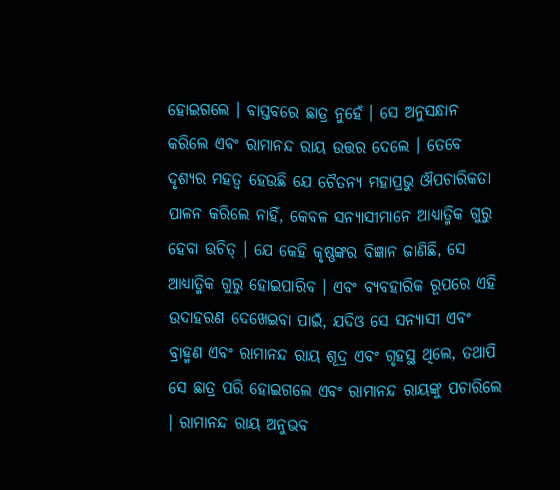ହୋଇଗଲେ । ବାସ୍ତବରେ ଛାତ୍ର ନୁହେଁ । ସେ ଅନୁସନ୍ଧାନ କରିଲେ ଏବଂ ରାମାନନ୍ଦ ରାୟ ଉତ୍ତର ଦେଲେ । ତେବେ ଦୃଶ୍ୟର ମହତ୍ଵ ହେଉଛି ଯେ ଚୈତନ୍ୟ ମହାପ୍ରଭୁ ଔପଚାରିକତା ପାଳନ କରିଲେ ନାହିଁ, କେବଳ ସନ୍ୟାସୀମାନେ ଆଧ୍ୟାତ୍ମିକ ଗୁରୁ ହେବା ଉଚିତ୍ । ଯେ କେହି କୃଷ୍ଣଙ୍କର ବିଜ୍ଞାନ ଜାଣିଛି, ସେ ଆଧ୍ୟାତ୍ମିକ ଗୁରୁ ହୋଇପାରିବ । ଏବଂ ବ୍ୟବହାରିକ ରୂପରେ ଏହି ଉଦାହରଣ ଦେଖେଇବା ପାଇଁ, ଯଦିଓ ସେ ସନ୍ୟାସୀ ଏବଂ ବ୍ରାହ୍ମଣ ଏବଂ ରାମାନନ୍ଦ ରାୟ ଶୂଦ୍ର ଏବଂ ଗୃହସ୍ଥ ଥିଲେ, ତଥାପି ସେ ଛାତ୍ର ପରି ହୋଇଗଲେ ଏବଂ ରାମାନନ୍ଦ ରାୟଙ୍କୁ ପଚାରିଲେ । ରାମାନନ୍ଦ ରାୟ ଅନୁଭବ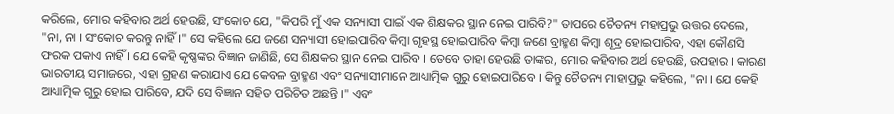କରିଲେ, ମୋର କହିବାର ଅର୍ଥ ହେଉଛି, ସଂକୋଚ ଯେ, "କିପରି ମୁଁ ଏକ ସନ୍ୟାସୀ ପାଇଁ ଏକ ଶିକ୍ଷକର ସ୍ଥାନ ନେଇ ପାରିବି?" ତାପରେ ଚୈତନ୍ୟ ମହାପ୍ରଭୁ ଉତ୍ତର ଦେଲେ, "ନା, ନା । ସଂକୋଚ କରନ୍ତୁ ନାହିଁ ।" ସେ କହିଲେ ଯେ ଜଣେ ସନ୍ୟାସୀ ହୋଇପାରିବ କିମ୍ଵା ଗୃହସ୍ଥ ହୋଇପାରିବ କିମ୍ଵା ଜଣେ ବ୍ରାହ୍ମଣ କିମ୍ଵା ଶୂଦ୍ର ହୋଇପାରିବ, ଏହା କୌଣସି ଫରକ ପକାଏ ନାହିଁ । ଯେ କେହି କୃଷ୍ଣଙ୍କର ବିଜ୍ଞାନ ଜାଣିଛି, ସେ ଶିକ୍ଷକର ସ୍ଥାନ ନେଇ ପାରିବ । ତେବେ ତାହା ହେଉଛି ତାଙ୍କର, ମୋର କହିବାର ଅର୍ଥ ହେଉଛି, ଉପହାର । କାରଣ ଭାରତୀୟ ସମାଜରେ, ଏହା ଗ୍ରହଣ କରାଯାଏ ଯେ କେବଳ ବ୍ରାହ୍ମଣ ଏବଂ ସନ୍ୟାସୀମାନେ ଆଧ୍ୟାତ୍ମିକ ଗୁରୁ ହୋଇପାରିବେ । କିନ୍ତୁ ଚୈତନ୍ୟ ମାହାପ୍ରଭୁ କହିଲେ, "ନା । ଯେ କେହି ଆଧ୍ୟାତ୍ମିକ ଗୁରୁ ହୋଇ ପାରିବେ, ଯଦି ସେ ବିଜ୍ଞାନ ସହିତ ପରିଚିତ ଅଛନ୍ତି ।" ଏବଂ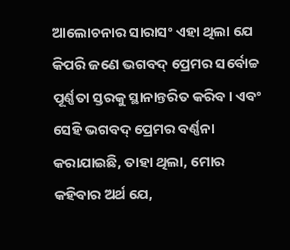ଆଲୋଚନାର ସାରାସଂ ଏହା ଥିଲା ଯେ କିପରି ଜଣେ ଭଗବଦ୍ ପ୍ରେମର ସର୍ବୋଚ୍ଚ ପୂର୍ଣ୍ଣତା ସ୍ତରକୁ ସ୍ଥାନାନ୍ତରିତ କରିବ। ଏବଂ ସେହି ଭଗବଦ୍ ପ୍ରେମର ବର୍ଣ୍ଣନା କରାଯାଇଛି, ତାହା ଥିଲା, ମୋର କହିବାର ଅର୍ଥ ଯେ,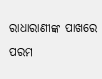ରାଧାରାଣୀଙ୍କ ପାଖରେ ପରମ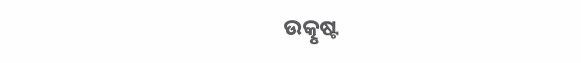ଉତ୍କୃଷ୍ଟ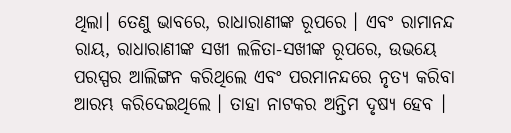ଥିଲା। ତେଣୁ ଭାବରେ, ରାଧାରାଣୀଙ୍କ ରୂପରେ । ଏବଂ ରାମାନନ୍ଦ ରାୟ, ରାଧାରାଣୀଙ୍କ ସଖୀ ଲଳିତା-ସଖୀଙ୍କ ରୂପରେ, ଉଭୟେ ପରସ୍ପର ଆଲିଙ୍ଗନ କରିଥିଲେ ଏବଂ ପରମାନନ୍ଦରେ ନୃତ୍ୟ କରିବା ଆରମ୍ଭ କରିଦେଇଥିଲେ । ତାହା ନାଟକର ଅନ୍ତିମ ଦୃଷ୍ୟ ହେବ ।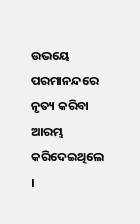ଉଭୟେ ପରମାନନ୍ଦରେ ନୃତ୍ୟ କରିବା ଆରମ୍ଭ କରିଦେଇଥିଲେ ।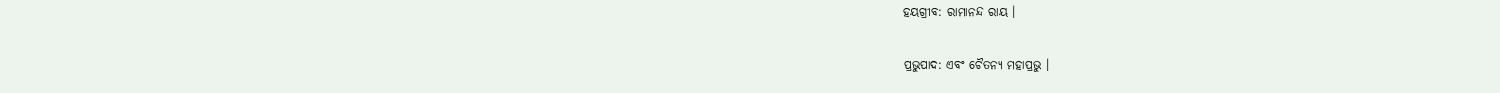ହୟଗ୍ରୀବ: ରାମାନନ୍ଦ ରାୟ ।

ପ୍ରଭୁପାଦ: ଏବଂ ଚୈତନ୍ୟ ମହାପ୍ରଭୁ ।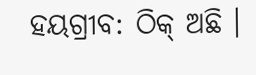ହୟଗ୍ରୀବ: ଠିକ୍ ଅଛି ।